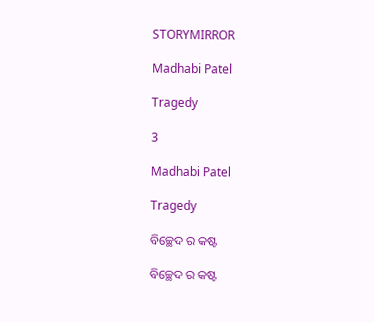STORYMIRROR

Madhabi Patel

Tragedy

3

Madhabi Patel

Tragedy

ବିଚ୍ଛେଦ ର କଷ୍ଟ

ବିଚ୍ଛେଦ ର କଷ୍ଟ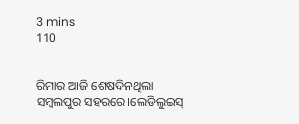3 mins
110


ରିମାର ଆଜି ଶେଷଦିନଥିଲା ସମ୍ବଲପୁର ସହରରେ।ଲେଡିଲୁଇସ୍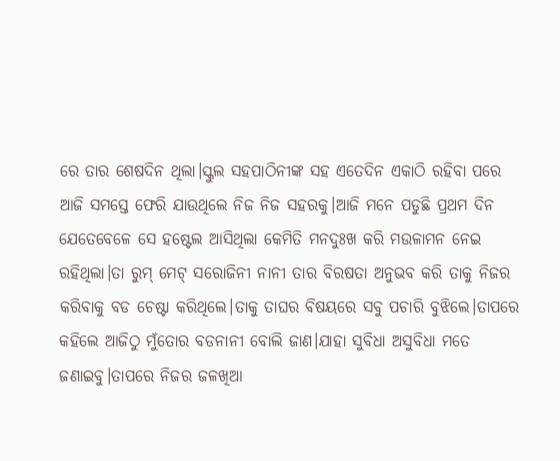ରେ ତାର ଶେଷଦିନ ଥିଲା।ସ୍କୁଲ ସହପାଠିନୀଙ୍କ ସହ ଏତେଦିନ ଏକାଠି ରହିବା ପରେ ଆଜି ସମସ୍ତେ ଫେରି ଯାଉଥିଲେ ନିଜ ନିଜ ସହରକୁ।ଆଜି ମନେ ପଡୁଛି ପ୍ରଥମ ଦିନ ଯେତେବେଳେ ସେ ହଷ୍ଟେଲ ଆସିଥିଲା କେମିତି ମନଦୁଃଖ କରି ମଉଳାମନ ନେଇ ରହିଥିଲା।ତା ରୁମ୍ ମେଟ୍ ସରୋଜିନୀ ନାନୀ ତାର ବିରଷତା ଅନୁଭବ କରି ତାକୁ ନିଜର କରିବାକୁ ବଡ ଚେଷ୍ଟା କରିଥିଲେ।ତାକୁ ତାଘର ବିଷୟରେ ସବୁ ପଚାରି ବୁଝିଲେ।ତାପରେ କହିଲେ ଆଜିଠୁ ମୁଁତୋର ବଡନାନୀ ବୋଲି ଜାଣ।ଯାହା ସୁବିଧା ଅସୁବିଧା ମତେ ଜଣାଇବୁ।ତାପରେ ନିଜର ଜଳଖିଆ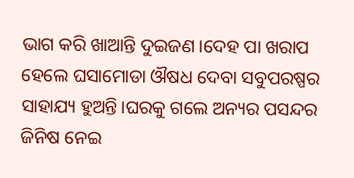ଭାଗ କରି ଖାଆନ୍ତି ଦୁଇଜଣ।ଦେହ ପା ଖରାପ ହେଲେ ଘସାମୋଡା ଔଷଧ ଦେବା ସବୁପରଷ୍ପର ସାହାଯ୍ୟ ହୁଅନ୍ତି।ଘରକୁ ଗଲେ ଅନ୍ୟର ପସନ୍ଦର ଜିନିଷ ନେଇ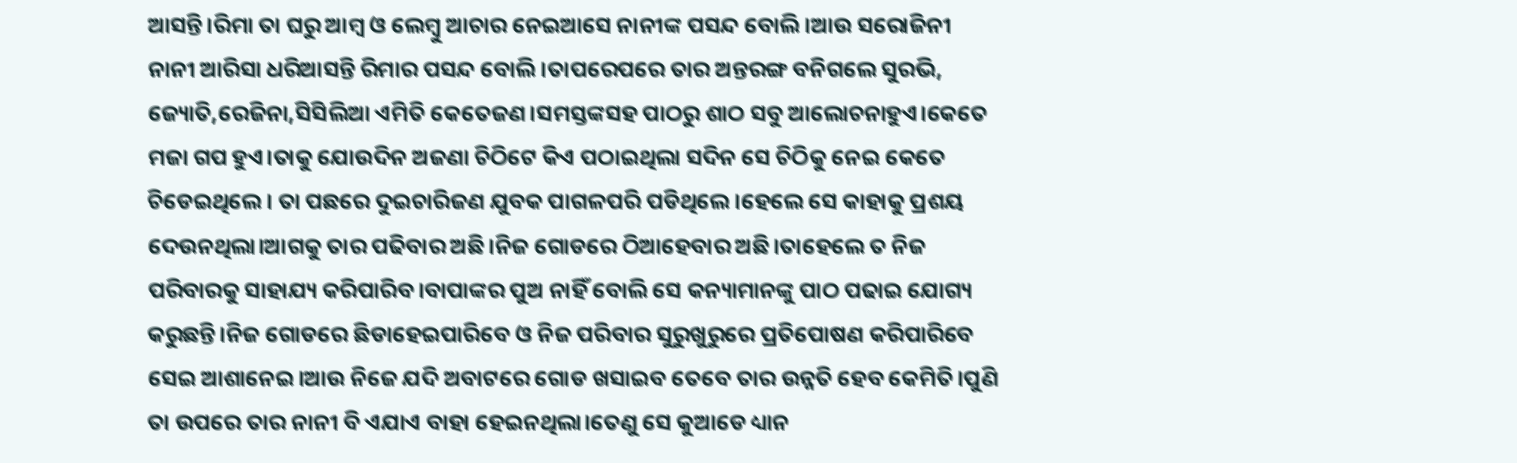ଆସନ୍ତି।ରିମା ତା ଘରୁ ଆମ୍ବ ଓ ଲେମ୍ବୁ ଆଚାର ନେଇଆସେ ନାନୀଙ୍କ ପସନ୍ଦ ବୋଲି।ଆଉ ସରୋଜିନୀ ନାନୀ ଆରିସା ଧରିଆସନ୍ତି ରିମାର ପସନ୍ଦ ବୋଲି।ତାପରେପରେ ତାର ଅନ୍ତରଙ୍ଗ ବନିଗଲେ ସୁରଭି, ଜ୍ୟୋତି,ରେଜିନା,ସିସିଲିଆ ଏମିତି କେତେଜଣ।ସମସ୍ତଙ୍କସହ ପାଠରୁ ଶାଠ ସବୁ ଆଲୋଚନାହୁଏ।କେତେ ମଜା ଗପ ହୁଏ।ତାକୁ ଯୋଉଦିନ ଅଜଣା ଚିଠିଟେ କିଏ ପଠାଇଥିଲା ସଦିନ ସେ ଚିଠିକୁ ନେଇ କେତେ ଚିଡେଇଥିଲେ। ତା ପଛରେ ଦୁଇଚାରିଜଣ ଯୁବକ ପାଗଳପରି ପଡିଥିଲେ।ହେଲେ ସେ କାହାକୁ ପ୍ରଶୟ ଦେଉନଥିଲା।ଆଗକୁ ତାର ପଢିବାର ଅଛି।ନିଜ ଗୋଡରେ ଠିଆହେବାର ଅଛି।ତାହେଲେ ତ ନିଜ ପରିବାରକୁ ସାହାଯ୍ୟ କରିପାରିବ।ବାପାଙ୍କର ପୁଅ ନାହିଁ ବୋଲି ସେ କନ୍ୟାମାନଙ୍କୁ ପାଠ ପଢାଇ ଯୋଗ୍ୟ କରୁଛନ୍ତି।ନିଜ ଗୋଡରେ ଛିଡାହେଇପାରିବେ ଓ ନିଜ ପରିବାର ସୁରୁଖୁରୁରେ ପ୍ରତିପୋଷଣ କରିପାରିବେ ସେଇ ଆଶାନେଇ।ଆଉ ନିଜେ ଯଦି ଅବାଟରେ ଗୋଡ ଖସାଇବ ତେବେ ତାର ଉନ୍ନତି ହେବ କେମିତି।ପୁଣି ତା ଉପରେ ତାର ନାନୀ ବି ଏଯାଏ ବାହା ହେଇନଥିଲା।ତେଣୁ ସେ କୁଆଡେ ଧ୍ୟାନ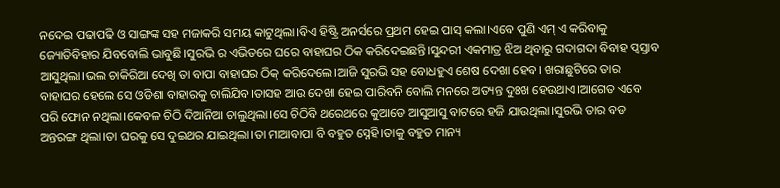ନଦେଇ ପଢାପଢି ଓ ସାଙ୍ଗଙ୍କ ସହ ମଜାକରି ସମୟ କାଟୁଥିଲା।ବିଏ ହିଷ୍ଟ୍ରି ଅନର୍ସରେ ପ୍ରଥମ ହେଇ ପାସ୍ କଲା।ଏବେ ପୁଣି ଏମ୍ ଏ କରିବାକୁ ଜ୍ୟୋତିବିହାର ଯିବବୋଲି ଭାବୁଛି।ସୁରଭି ର ଏଭିତରେ ଘରେ ବାହାଘର ଠିକ କରିଦେଇଛନ୍ତି।ସୁନ୍ଦରୀ ଏକମାତ୍ର ଝିଅ ଥିବାରୁ ଗଦାଗଦା ବିବାହ ପ୍ବସ୍ତାବ ଆସୁଥିଲା।ଭଲ ଚାକିରିଆ ଦେଖି ତା ବାପା ବାହାଘର ଠିକ୍ କରିଦେଲେ।ଆଜି ସୁରଭି ସହ ବୋଧହୁଏ ଶେଷ ଦେଖା ହେବ। ଖରାଛୁଟିରେ ତାର ବାହାଘର ହେଲେ ସେ ଓଡିଶା ବାହାରକୁ ଚାଲିଯିବ।ତାସହ ଆଉ ଦେଖା ହେଇ ପାରିବନି ବୋଲି ମନରେ ଅତ୍ୟନ୍ତ ଦୁଃଖ ହେଉଥାଏ।ଆଗେତ ଏବେ ପରି ଫୋନ ନଥିଲା।କେବଳ ଚିଠି ଦିଆନିଆ ଚାଲୁଥିଲା।ସେ ଚିଠିବି ଥରେଥରେ କୁଆଡେ ଆସୁଆସୁ ବାଟରେ ହଜି ଯାଉଥିଲା।ସୁରଭି ତାର ବଡ ଅନ୍ତରଙ୍ଗ ଥିଲା।ତା ଘରକୁ ସେ ଦୁଇଥର ଯାଇଥିଲା।ତା ମାଆବାପା ବି ବହୁତ ସ୍ନେହି।ତାକୁ ବହୁତ ମାନ୍ୟ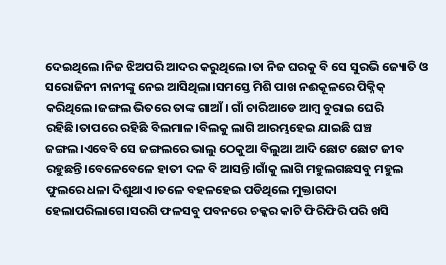ଦେଇଥିଲେ।ନିଜ ଝିଅପରି ଆଦର କରୁଥିଲେ।ତା ନିଜ ଘରକୁ ବି ସେ ସୁରଭି ଜ୍ୟୋତି ଓ ସରୋଜିନୀ ନାନୀଙ୍କୁ ନେଇ ଆସିଥିଲା।ସମସ୍ତେ ମିଶି ପାଖ ନଈକୂଳରେ ପିକ୍ନିକ୍ କରିଥିଲେ।ଜଙ୍ଗଲ ଭିତରେ ତାଙ୍କ ଗାଆଁ। ଗାଁ ଚାରିଆଡେ ଆମ୍ବ ବୁରାଇ ଘେରି ରହିଛି।ତାପରେ ରହିଛି ବିଲମାଳ।ବିଲକୁ ଲାଗି ଆରମ୍ଭହେଇ ଯାଇଛି ଘଞ୍ଚ ଜଙ୍ଗଲ।ଏବେବି ସେ ଜଙ୍ଗଲରେ ଭାଲୁ ଠେକୁଆ ବିଲୁଆ ଆଦି ଛୋଟ ଛୋଟ ଜୀବ ରହୁଛନ୍ତି।ବେଳେବେଳେ ହାତୀ ଦଳ ବି ଆସନ୍ତି।ଗାଁକୁ ଲାଗି ମହୁଲଗଛସବୁ ମହୁଲ ଫୁଲରେ ଧଳା ଦିଶୁଥାଏ।ତଳେ ବହଳହେଇ ପଡିଥିଲେ ମୁକ୍ତାଗଦା ହେଲାପରିଲାଗେ।ସରଗି ଫଳସବୁ ପବନରେ ଚକ୍କର କାଟି ଫିରିଫିରି ପରି ଖସି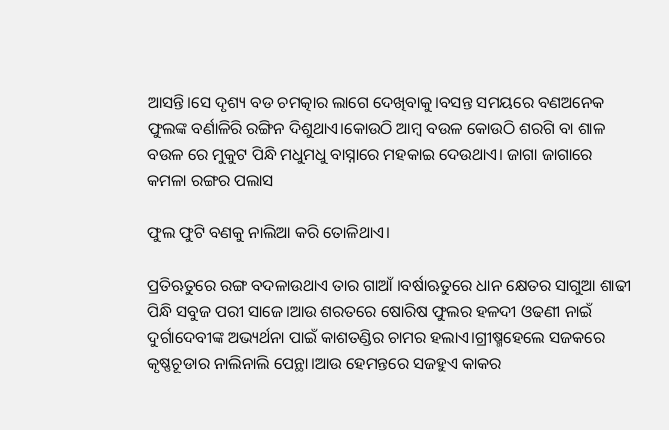ଆସନ୍ତି।ସେ ଦୃଶ୍ୟ ବଡ ଚମତ୍କାର ଲାଗେ ଦେଖିବାକୁ।ବସନ୍ତ ସମୟରେ ବଣଅନେକ ଫୁଲଙ୍କ ବର୍ଣାଳିରି ରଙ୍ଗିନ ଦିଶୁଥାଏ।କୋଉଠି ଆମ୍ବ ବଉଳ କୋଉଠି ଶରଗି ବା ଶାଳ ବଉଳ ରେ ମୁକୁଟ ପିନ୍ଧି ମଧୁମଧୁ ବାସ୍ନାରେ ମହକାଇ ଦେଉଥାଏ। ଜାଗା ଜାଗାରେ କମଳା ରଙ୍ଗର ପଲାସ

ଫୁଲ ଫୁଟି ବଣକୁ ନାଲିଆ କରି ତୋଳିଥାଏ।

ପ୍ରତିଋତୁରେ ରଙ୍ଗ ବଦଳାଉଥାଏ ତାର ଗାଆଁ ।ବର୍ଷାଋତୁରେ ଧାନ କ୍ଷେତର ସାଗୁଆ ଶାଢୀ ପିନ୍ଧି ସବୁଜ ପରୀ ସାଜେ।ଆଉ ଶରତରେ ଷୋରିଷ ଫୁଲର ହଳଦୀ ଓଢଣୀ ନାଇଁ ଦୁର୍ଗାଦେବୀଙ୍କ ଅଭ୍ୟର୍ଥନା ପାଇଁ କାଶତଣ୍ଡିର ଚାମର ହଲାଏ।ଗ୍ରୀଷ୍ମହେଲେ ସଜକରେ କୃଷ୍ଣଚୂଡାର ନାଲିନାଲି ପେନ୍ଥା।ଆଉ ହେମନ୍ତରେ ସଜହୁଏ କାକର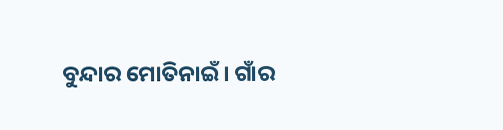ବୁନ୍ଦାର ମୋତିନାଇଁ। ଗାଁର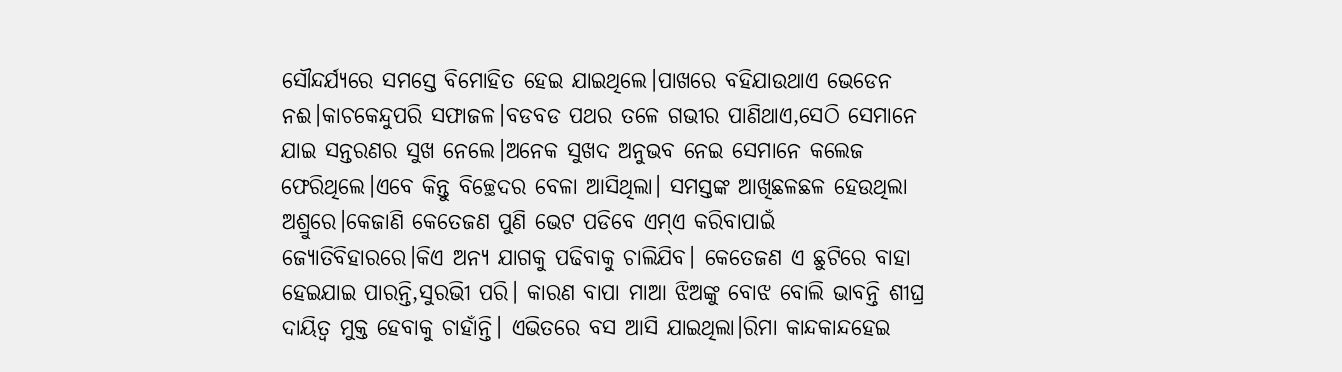ସୌନ୍ଦର୍ଯ୍ୟରେ ସମସ୍ତେ ବିମୋହିତ ହେଇ ଯାଇଥିଲେ।ପାଖରେ ବହିଯାଉଥାଏ ଭେଡେନ ନଈ।କାଚକେନ୍ଦୁପରି ସଫାଜଳ।ବଡବଡ ପଥର ତଳେ ଗଭୀର ପାଣିଥାଏ,ସେଠି ସେମାନେ ଯାଇ ସନ୍ତରଣର ସୁଖ ନେଲେ।ଅନେକ ସୁଖଦ ଅନୁଭବ ନେଇ ସେମାନେ କଲେଜ ଫେରିଥିଲେ।ଏବେ କିନ୍ତୁ ବିଚ୍ଛେଦର ବେଳା ଆସିଥିଲା। ସମସ୍ତଙ୍କ ଆଖିଛଳଛଳ ହେଉଥିଲା ଅଶ୍ରୁରେ।କେଜାଣି କେତେଜଣ ପୁଣି ଭେଟ ପଡିବେ ଏମ୍ଏ କରିବାପାଇଁ ଜ୍ୟୋତିବିହାରରେ।କିଏ ଅନ୍ୟ ଯାଗକୁ ପଢିବାକୁ ଚାଲିଯିବ। କେତେଜଣ ଏ ଛୁଟିରେ ବାହା ହେଇଯାଇ ପାରନ୍ତି,ସୁରଭୀି ପରି। କାରଣ ବାପା ମାଆ ଝିଅଙ୍କୁ ବୋଝ ବୋଲି ଭାବନ୍ତି ଶୀଘ୍ର ଦାୟିତ୍ବ ମୁକ୍ତ ହେବାକୁ ଚାହାଁନ୍ତି। ଏଭିତରେ ବସ ଆସି ଯାଇଥିଲା।ରିମା କାନ୍ଦକାନ୍ଦହେଇ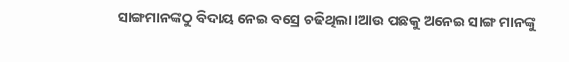ସାଙ୍ଗମାନଙ୍କଠୁ ବିଦାୟ ନେଇ ବସ୍ରେ ଚଢିଥିଲା।ଆଉ ପଛକୁ ଅନେଇ ସାଙ୍ଗ ମାନଙ୍କୁ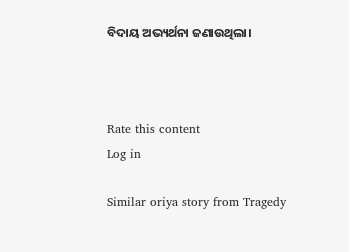ବିଦାୟ ଅଭ୍ୟର୍ଥନା ଜଣାଉଥିଲା।



Rate this content
Log in

Similar oriya story from Tragedy